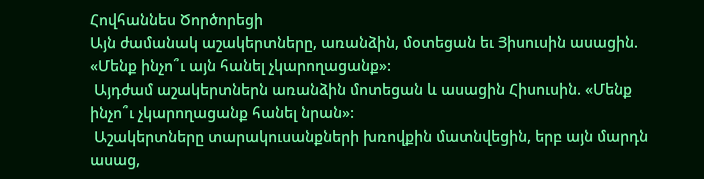Հովհաննես Ծործորեցի
Այն ժամանակ աշակերտները, առանձին, մօտեցան եւ Յիսուսին ասացին. «Մենք ինչո՞ւ այն հանել չկարողացանք»:
 Այդժամ աշակերտներն առանձին մոտեցան և ասացին Հիսուսին. «Մենք ինչո՞ւ չկարողացանք հանել նրան»:
 Աշակերտները տարակուսանքների խռովքին մատնվեցին, երբ այն մարդն ասաց,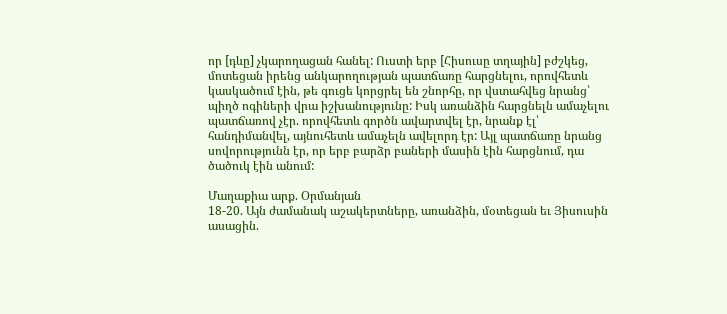որ [դևը] չկարողացան հանել: Ուստի երբ [Հիսուսը տղային] բժշկեց, մոտեցան իրենց անկարողության պատճառը հարցնելու, որովհետև կասկածում էին, թե գուցե կորցրել են շնորհը, որ վստահվեց նրանց՝ պիղծ ոգիների վրա իշխանությունը: Իսկ առանձին հարցնելն ամաչելու պատճառով չէր. որովհետև գործն ավարտվել էր, նրանք էլ՝ հանդիմանվել, այնուհետև ամաչելն ավելորդ էր: Այլ պատճառը նրանց սովորությունն էր, որ երբ բարձր բաների մասին էին հարցնում, դա ծածուկ էին անում:

Մաղաքիա արք. Օրմանյան
18-20. Այն ժամանակ աշակերտները, առանձին, մօտեցան եւ Յիսուսին ասացին.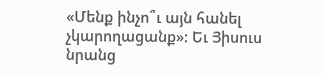«Մենք ինչո՞ւ այն հանել չկարողացանք»: Եւ Յիսուս նրանց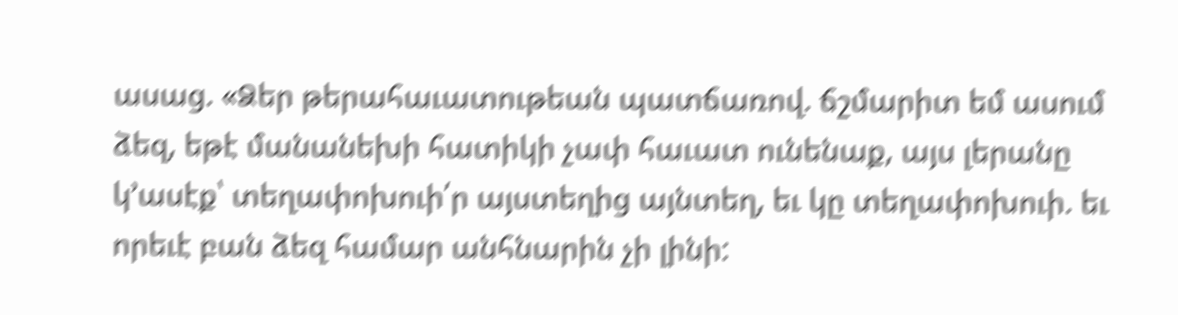ասաց. «Ձեր թերահաւատութեան պատճառով. ճշմարիտ եմ ասում ձեզ, եթէ մանանեխի հատիկի չափ հաւատ ունենաք, այս լերանը կ՚ասէք՝ տեղափոխուի՛ր այստեղից այնտեղ, եւ կը տեղափոխուի. եւ որեւէ բան ձեզ համար անհնարին չի լինի: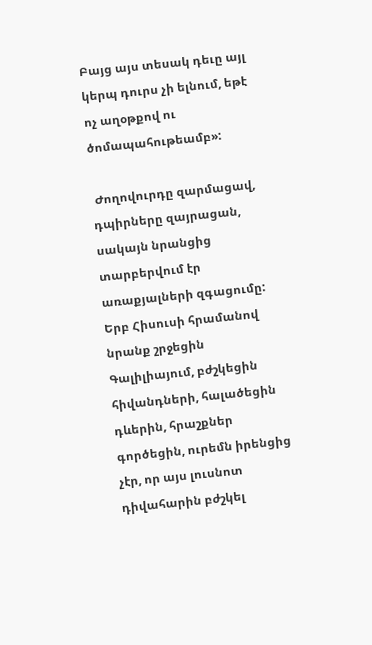Բայց այս տեսակ դեւը այլ կերպ դուրս չի ելնում, եթէ ոչ աղօթքով ու ծոմապահութեամբ»:

 Ժողովուրդը զարմացավ, դպիրները զայրացան, սակայն նրանցից տարբերվում էր առաքյալների զգացումը: Երբ Հիսուսի հրամանով նրանք շրջեցին Գալիլիայում, բժշկեցին հիվանդների, հալածեցին դևերին, հրաշքներ գործեցին, ուրեմն իրենցից չէր, որ այս լուսնոտ դիվահարին բժշկել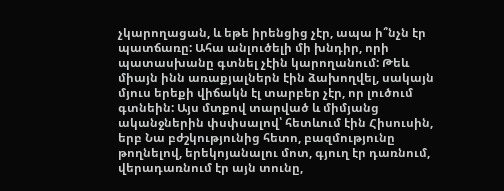չկարողացան, և եթե իրենցից չէր, ապա ի՞նչն էր պատճառը: Ահա անլուծելի մի խնդիր, որի պատասխանը գտնել չէին կարողանում: Թեև միայն ինն առաքյալներն էին ձախողվել, սակայն մյուս երեքի վիճակն էլ տարբեր չէր, որ լուծում գտնեին: Այս մտքով տարված և միմյանց ականջներին փսփսալով՝ հետևում էին Հիսուսին, երբ Նա բժշկությունից հետո, բազմությունը թողնելով, երեկոյանալու մոտ, գյուղ էր դառնում, վերադառնում էր այն տունը,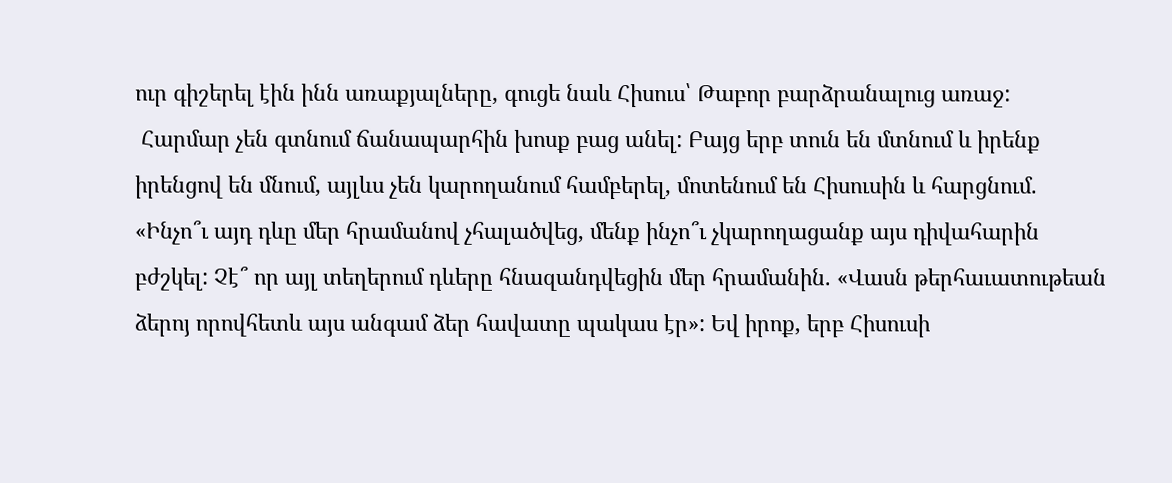ուր գիշերել էին ինն առաքյալները, գուցե նաև Հիսուս՝ Թաբոր բարձրանալուց առաջ:
 Հարմար չեն գտնում ճանապարհին խոսք բաց անել: Բայց երբ տուն են մտնում և իրենք իրենցով են մնում, այլևս չեն կարողանում համբերել, մոտենում են Հիսուսին և հարցնում. «Ինչո՞ւ այդ դևը մեր հրամանով չհալածվեց, մենք ինչո՞ւ չկարողացանք այս դիվահարին բժշկել: Չէ՞ որ այլ տեղերում դևերը հնազանդվեցին մեր հրամանին. «Վասն թերհաւատութեան ձերոյ որովհետև այս անգամ ձեր հավատը պակաս էր»: Եվ իրոք, երբ Հիսուսի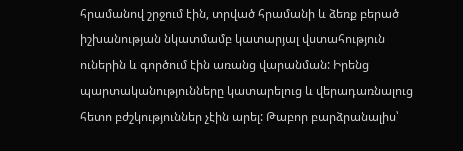հրամանով շրջում էին, տրված հրամանի և ձեռք բերած իշխանության նկատմամբ կատարյալ վստահություն ուներին և գործում էին առանց վարանման: Իրենց պարտականությունները կատարելուց և վերադառնալուց հետո բժշկություններ չէին արել: Թաբոր բարձրանալիս՝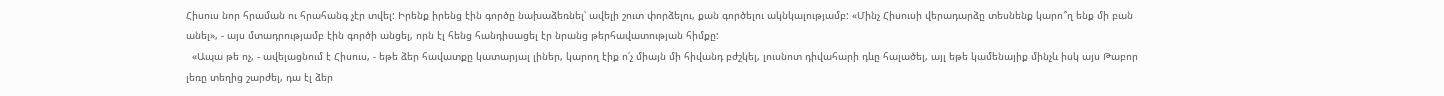Հիսուս նոր հրաման ու հրահանգ չէր տվել: Իրենք իրենց էին գործը նախաձեռնել՝ ավելի շուտ փորձելու, քան գործելու ակնկալությամբ: «Մինչ Հիսուսի վերադարձը տեսնենք կարո՞ղ ենք մի բան անել», - այս մտադրությամբ էին գործի անցել, որն էլ հենց հանդիսացել էր նրանց թերհավատության հիմքը:
  «Ապա թե ոչ, - ավելացնում է Հիսուս, - եթե ձեր հավատքը կատարյալ լիներ, կարող էիք ո՛չ միայն մի հիվանդ բժշկել, լուսնոտ դիվահարի դևը հալածել, այլ եթե կամենայիք մինչև իսկ այս Թաբոր լեռը տեղից շարժել, դա էլ ձեր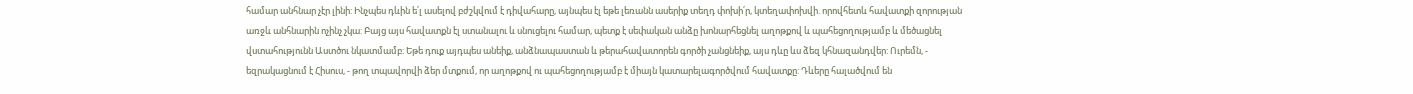համար անհնար չէր լինի: Ինչպես դևին ե՛լ ասելով բժշկվում է դիվահարը, այնպես էլ եթե լեռանն ասերիք տեղդ փոխի՛ր, կտեղափոխվի. որովհետև հավատքի զորության առջև անհնարին ոչինչ չկա: Բայց այս հավատքն էլ ստանալու և սնուցելու համար, պետք է սեփական անձը խոնարհեցնել աղոթքով և պահեցողությամբ և մեծացնել վստահությունն Աստծու նկատմամբ: Եթե դուք այդպես անեիք, անձնապաստան և թերահավատորեն գործի չանցնեիք, այս դևը ևս ձեզ կհնազանդվեր: Ուրեմն, - եզրակացնում է Հիսուս, - թող տպավորվի ձեր մտքում, որ աղոթքով ու պահեցողությամբ է միայն կատարելագործվում հավատքը: Դևերը հալածվում են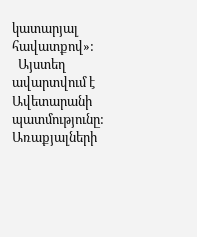կատարյալ հավատքով»:
  Այստեղ ավարտվում է Ավետարանի պատմությունը: Առաքյալների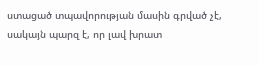ստացած տպավորության մասին գրված չէ, սակայն պարզ է, որ լավ խրատ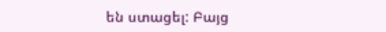են ստացել: Բայց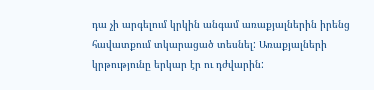դա չի արգելում կրկին անգամ առաքյալներին իրենց հավատքում տկարացած տեսնել: Առաքյալների կրթությունը երկար էր ու դժվարին: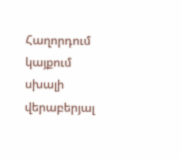Հաղորդում կայքում սխալի վերաբերյալ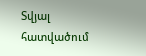Տվյալ հատվածում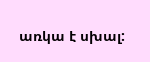առկա է սխալ: